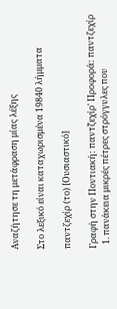Αναζήτησε τη μετάφραση μίας λέξης

Στο λεξικό είναι καταχωρισμένα 19840 λήμματα

παντζεχίρ (το) [Ουσιαστικό]

Γραφή στην Ποντιακή: παντζ̌εχίρ' Προφορά: παντζεχίρ
  1. πανάκεια μικρές πέτρες στρόγγυλες που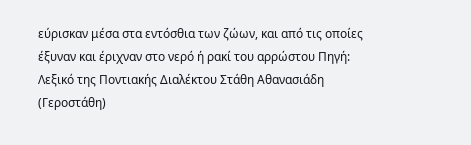εύρισκαν μέσα στα εντόσθια των ζώων, και από τις οποίες έξυναν και έριχναν στο νερό ή ρακί του αρρώστου Πηγή: Λεξικό της Ποντιακής Διαλέκτου Στάθη Αθανασιάδη (Γεροστάθη)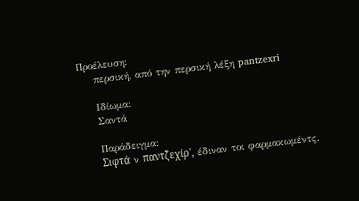Προέλευση:
    περσική, από την περσική λέξη pantzexri

    Ιδίωμα:
    Σαντά

    Παράδειγμα:
    Σιφτά̤ ν παντζ̌εχίρ', έδιναν τοι φαρμακωμέντς.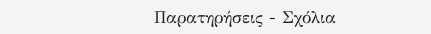Παρατηρήσεις - Σχόλια